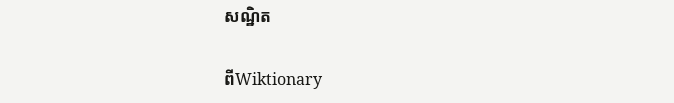សណ្ឋិត

ពីWiktionary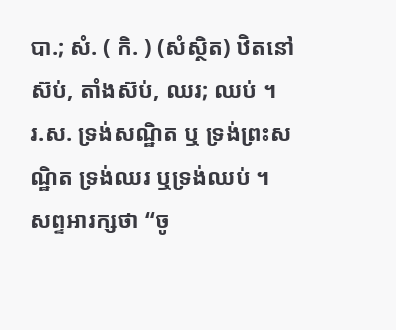បា.; សំ. ( កិ. ) (សំស្ថិត) ឋិតនៅស៊ប់, តាំងស៊ប់, ឈរ; ឈប់ ។ រ.ស. ទ្រង់សណ្ឋិត ឬ ទ្រង់ព្រះសណ្ឋិត ទ្រង់ឈរ ឬទ្រង់ឈប់ ។ សព្ទអារក្សថា “ចូ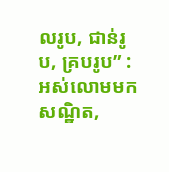លរូប, ជាន់រូប, គ្របរូប” : អស់លោមមកសណ្ឋិត,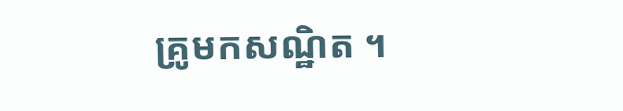គ្រូមកសណ្ឋិត ។